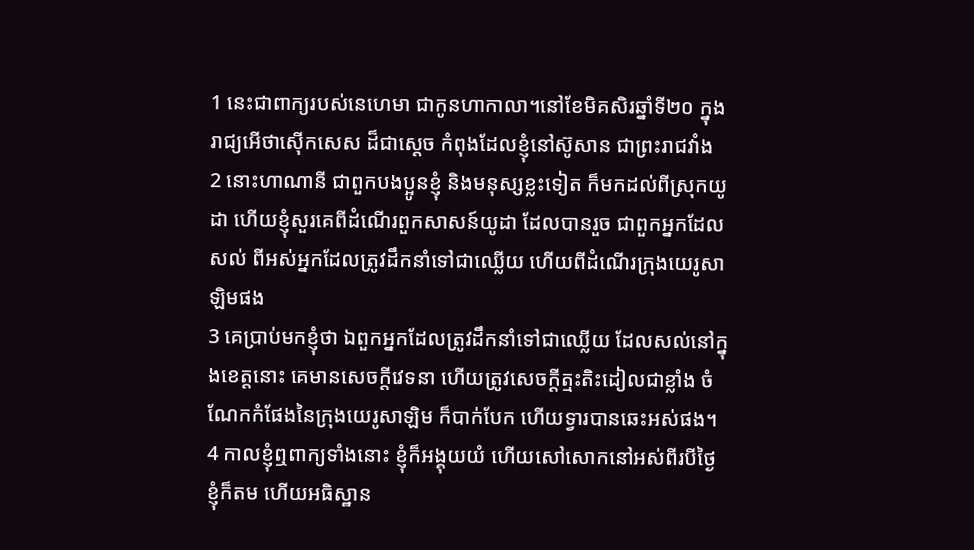1 នេះជាពាក្យរបស់នេហេមា ជាកូនហាកាលា។នៅខែមិគសិរឆ្នាំទី២០ ក្នុងរាជ្យអើថាស៊ើកសេស ដ៏ជាស្តេច កំពុងដែលខ្ញុំនៅស៊ូសាន ជាព្រះរាជវាំង
2 នោះហាណានី ជាពួកបងប្អូនខ្ញុំ និងមនុស្សខ្លះទៀត ក៏មកដល់ពីស្រុកយូដា ហើយខ្ញុំសួរគេពីដំណើរពួកសាសន៍យូដា ដែលបានរួច ជាពួកអ្នកដែលសល់ ពីអស់អ្នកដែលត្រូវដឹកនាំទៅជាឈ្លើយ ហើយពីដំណើរក្រុងយេរូសាឡិមផង
3 គេប្រាប់មកខ្ញុំថា ឯពួកអ្នកដែលត្រូវដឹកនាំទៅជាឈ្លើយ ដែលសល់នៅក្នុងខេត្តនោះ គេមានសេចក្តីវេទនា ហើយត្រូវសេចក្តីត្មះតិះដៀលជាខ្លាំង ចំណែកកំផែងនៃក្រុងយេរូសាឡិម ក៏បាក់បែក ហើយទ្វារបានឆេះអស់ផង។
4 កាលខ្ញុំឮពាក្យទាំងនោះ ខ្ញុំក៏អង្គុយយំ ហើយសៅសោកនៅអស់ពីរបីថ្ងៃ ខ្ញុំក៏តម ហើយអធិស្ឋាន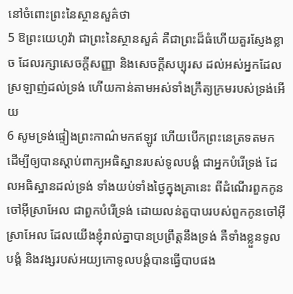នៅចំពោះព្រះនៃស្ថានសួគ៌ថា
5 ឱព្រះយេហូវ៉ា ជាព្រះនៃស្ថានសួគ៌ គឺជាព្រះដ៏ធំហើយគួរស្ញែងខ្លាច ដែលរក្សាសេចក្តីសញ្ញា និងសេចក្តីសប្បុរស ដល់អស់អ្នកដែលស្រឡាញ់ដល់ទ្រង់ ហើយកាន់តាមអស់ទាំងក្រឹត្យក្រមរបស់ទ្រង់អើយ
6 សូមទ្រង់ផ្ទៀងព្រះកាណ៌មកឥឡូវ ហើយបើកព្រះនេត្រទតមក ដើម្បីឲ្យបានស្តាប់ពាក្យអធិស្ឋានរបស់ទូលបង្គំ ជាអ្នកបំរើទ្រង់ ដែលអធិស្ឋានដល់ទ្រង់ ទាំងយប់ទាំងថ្ងៃក្នុងគ្រានេះ ពីដំណើរពួកកូនចៅអ៊ីស្រាអែល ជាពួកបំរើទ្រង់ ដោយលន់តួបាបរបស់ពួកកូនចៅអ៊ីស្រាអែល ដែលយើងខ្ញុំរាល់គ្នាបានប្រព្រឹត្តនឹងទ្រង់ គឺទាំងខ្លួនទូលបង្គំ និងវង្សរបស់អយ្យកោទូលបង្គំបានធ្វើបាបផង